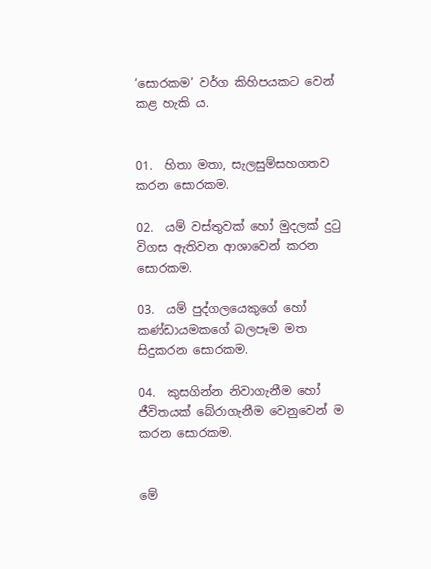‘සොරකම’ වර්ග කිහිපයකට වෙන් කළ හැකි ය.


01.  හිතා මතා, සැලසුම්සහගතව කරන සොරකම.

02.  යම් වස්තුවක් හෝ මුදලක් දුටු විගස ඇතිවන ආශාවෙන් කරන සොරකම.

03.  යම් පුද්ගලයෙකුගේ හෝ කණ්ඩායමකගේ බලපෑම මත සිදුකරන සොරකම.

04.  කුසගින්න නිවාගැනීම හෝ ජීවිතයක් බේරාගැනීම වෙනුවෙන් ම කරන සොරකම.


මේ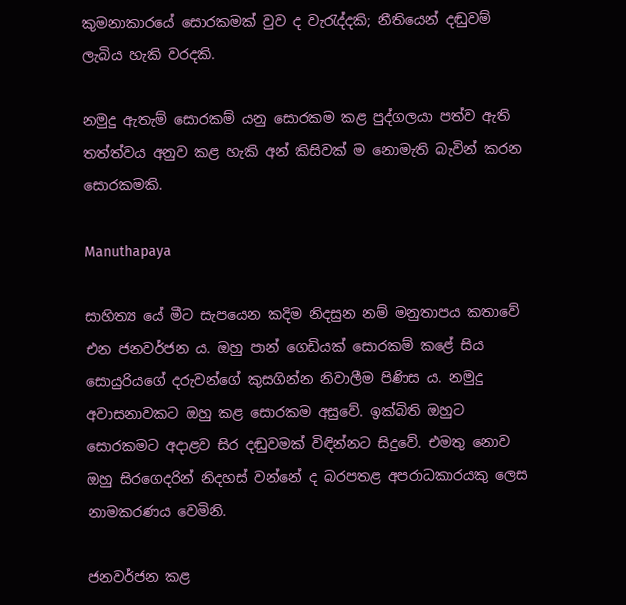කුමනාකාරයේ සොරකමක් වුව ද වැරැද්දකි; නීතියෙන් දඬුවම් ලැබිය හැකි වරදකි.

නමුදු ඇතැම් සොරකම් යනු සොරකම කළ පුද්ගලයා පත්ව ඇති තත්ත්වය අනුව කළ හැකි අන් කිසිවක් ම නොමැති බැවින් කරන සොරකමකි.

Manuthapaya

සාහිත්‍ය යේ මීට සැපයෙන කදිම නිදසුන නම් මනුතාපය කතාවේ එන ජනවර්ජන ය. ඔහු පාන් ගෙඩියක් සොරකම් කළේ සිය සොයුරියගේ දරුවන්ගේ කුසගින්න නිවාලීම පිණිස ය. නමුදු අවාසනාවකට ඔහු කළ සොරකම අසුවේ. ඉක්බිති ඔහුට සොරකමට අදාළව සිර දඬුවමක් විඳින්නට සිදුවේ. එමතු නොව ඔහු සිරගෙදරින් නිදහස් වන්නේ ද බරපතළ අපරාධකාරයකු ලෙස නාමකරණය වෙමිනි.

ජනවර්ජන කළ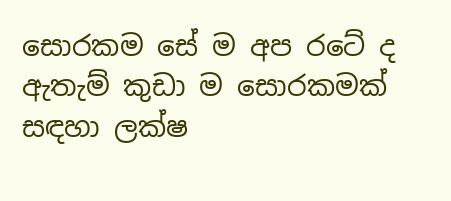සොරකම සේ ම අප රටේ ද ඇතැම් කුඩා ම සොරකමක් සඳහා ලක්ෂ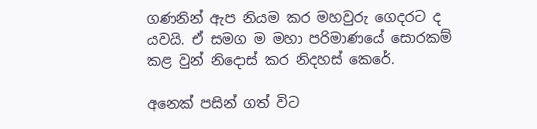ගණනින් ඇප නියම කර මහවුරු ගෙදරට ද යවයි. ඒ සමග ම මහා පරිමාණයේ සොරකම් කළ වුන් නිදොස් කර නිදහස් කෙරේ.

අනෙක් පසින් ගත් විට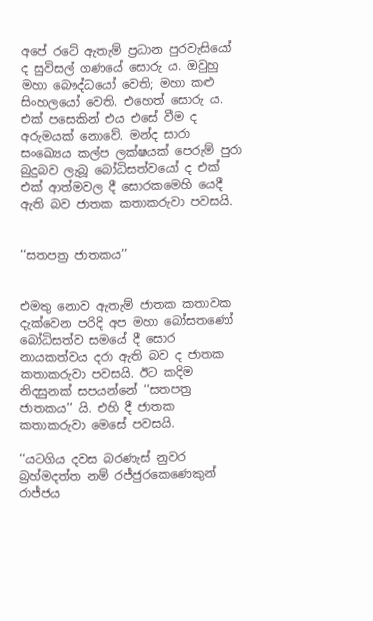අපේ රටේ ඇතැම් ප්‍රධාන පුරවැසියෝ ද සුවිසල් ගණයේ සොරු ය. ඔවුහු මහා බෞද්ධයෝ වෙති; මහා කළු සිංහලයෝ වෙති. එහෙත් සොරු ය. එක් පසෙකින් එය එසේ වීම ද අරුමයක් නොවේ. මන්ද සාරා සංඛ්‍යෙය කල්ප ලක්ෂයක් පෙරුම් පුරා බුදුබව ලැබූ බෝධිසත්වයෝ ද එක් එක් ආත්මවල දී සොරකමෙහි යෙදී ඇති බව ජාතක කතාකරුවා පවසයි.


‘‘සතපත්‍ර ජාතකය’’


එමතු නොව ඇතැම් ජාතක කතාවක දැක්වෙන පරිදි අප මහා බෝසතණෝ බෝධිසත්ව සමයේ දී සොර නායකත්වය දරා ඇති බව ද ජාතක කතාකරුවා පවසයි. ඊට කදිම නිදසුනක් සපයන්නේ ‘‘සතපත්‍ර ජාතකය’’ යි. එහි දී ජාතක කතාකරුවා මෙසේ පවසයි.

‘‘යටගිය දවස බරණැස් නුවර බ්‍රහ්මදත්ත නම් රජ්ජුරකෙණෙකුන් රාජ්ජය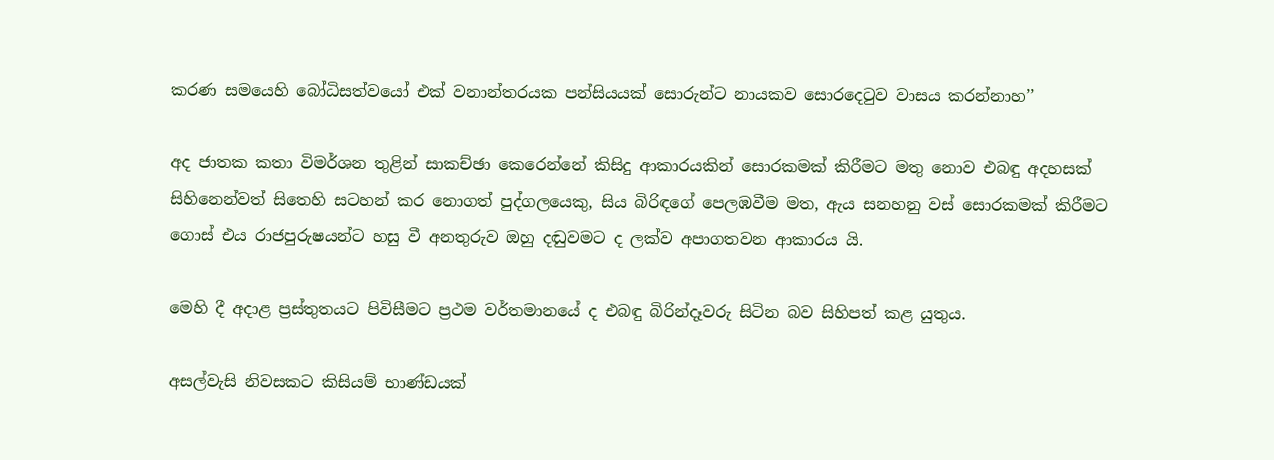කරණ සමයෙහි බෝධිසත්වයෝ එක් වනාන්තරයක පන්සියයක් සොරුන්ට නායකව සොරදෙටුව වාසය කරන්නාහ’’

අද ජාතක කතා විමර්ශන තුළින් සාකච්ඡා කෙරෙන්නේ කිසිදු ආකාරයකින් සොරකමක් කිරීමට මතු නොව එබඳු අදහසක් සිහිනෙන්වත් සිතෙහි සටහන් කර නොගත් පුද්ගලයෙකු, සිය බිරිඳගේ පෙලඹවීම මත, ඇය සනහනු වස් සොරකමක් කිරීමට ගොස් එය රාජපුරුෂයන්ට හසු වී අනතුරුව ඔහු දඬුවමට ද ලක්ව අපාගතවන ආකාරය යි.

මෙහි දී අදාළ ප්‍රස්තුතයට පිවිසීමට ප්‍රථම වර්තමානයේ ද එබඳු බිරින්දෑවරු සිටින බව සිහිපත් කළ යුතුය.

අසල්වැසි නිවසකට කිසියම් භාණ්ඩයක්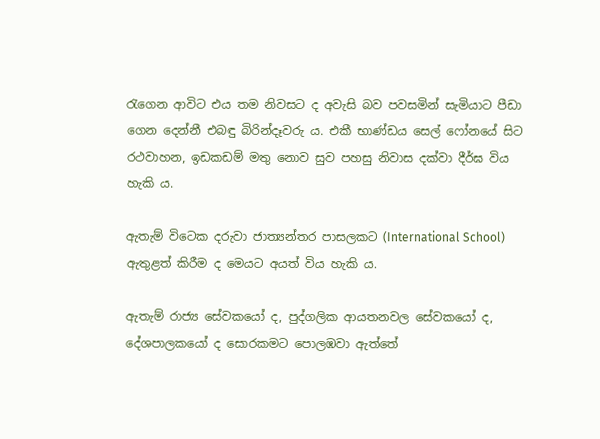රැගෙන ආවිට එය තම නිවසට ද අවැසි බව පවසමින් සැමියාට පීඩා ගෙන දෙන්නී එබඳු බිරින්දෑවරු ය. එකී භාණ්ඩය සෙල් ෆෝනයේ සිට රථවාහන, ඉඩකඩම් මතු නොව සුව පහසු නිවාස දක්වා දීර්ඝ විය හැකි ය.

ඇතැම් විටෙක දරුවා ජාත්‍යන්තර පාසලකට (International School) ඇතුළත් කිරීම ද මෙයට අයත් විය හැකි ය.

ඇතැම් රාජ්‍ය සේවකයෝ ද, පුද්ගලික ආයතනවල සේවකයෝ ද, දේශපාලකයෝ ද සොරකමට පොලඹවා ඇත්තේ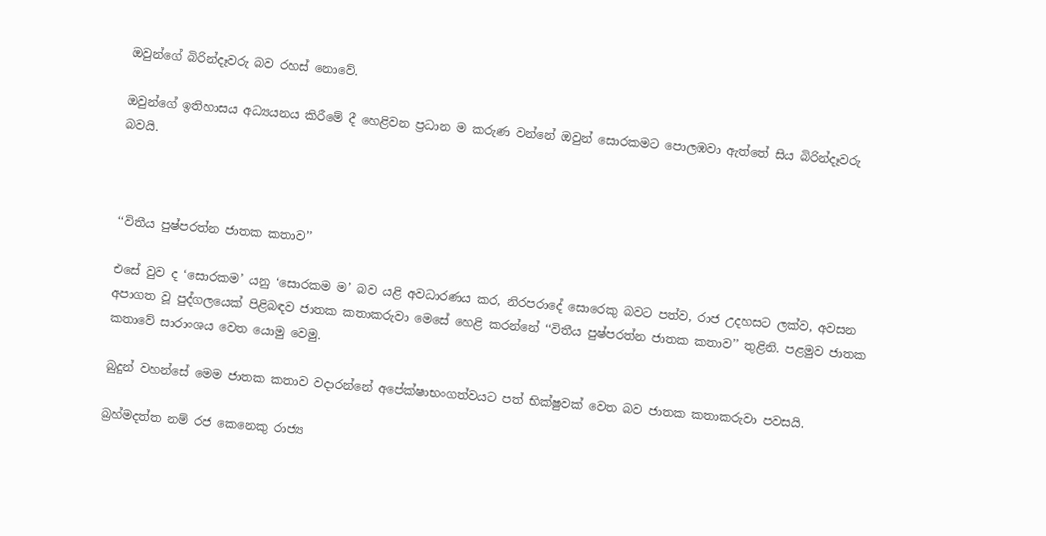ඔවුන්ගේ බිරින්දෑවරු බව රහස් නොවේ.

ඔවුන්ගේ ඉතිහාසය අධ්‍යයනය කිරීමේ දී හෙළිවන ප්‍රධාන ම කරුණ වන්නේ ඔවුන් සොරකමට පොලඹවා ඇත්තේ සිය බිරින්දෑවරු බවයි.



‘‘විතීය පුෂ්පරත්න ජාතක කතාව’’

එසේ වුව ද ‘සොරකම’ යනු ‘සොරකම ම’ බව යළි අවධාරණය කර, නිරපරාදේ සොරෙකු බවට පත්ව, රාජ උදහසට ලක්ව, අවසන අපාගත වූ පුද්ගලයෙක් පිළිබඳව ජාතක කතාකරුවා මෙසේ හෙළි කරන්නේ ‘‘විතීය පුෂ්පරත්න ජාතක කතාව’’ තුළිනි. පළමුව ජාතක කතාවේ සාරාංශය වෙත යොමු වෙමු.

බුදුන් වහන්සේ මෙම ජාතක කතාව වදාරන්නේ අපේක්ෂාභංගත්වයට පත් භික්ෂුවක් වෙත බව ජාතක කතාකරුවා පවසයි.

බ්‍රහ්මදත්ත නම් රජ කෙනෙකු රාජ්‍ය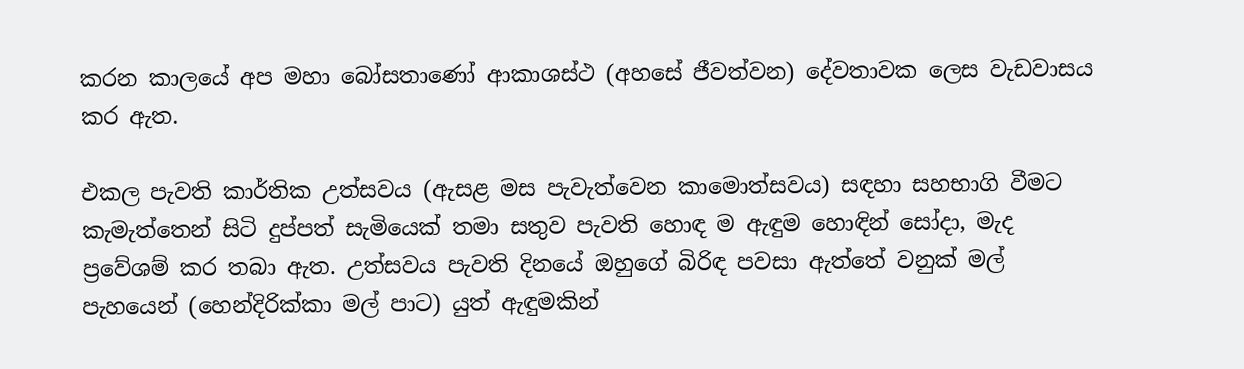කරන කාලයේ අප මහා බෝසතාණෝ ආකාශස්ථ (අහසේ ජීවත්වන) දේවතාවක ලෙස වැඩවාසය කර ඇත.

එකල පැවති කාර්තික උත්සවය (ඇසළ මස පැවැත්වෙන කාමොත්සවය) සඳහා සහභාගි වීමට කැමැත්තෙන් සිටි දුප්පත් සැමියෙක් තමා සතුව පැවති හොඳ ම ඇඳුම හොඳින් සෝදා, මැද ප්‍රවේශම් කර තබා ඇත. උත්සවය පැවති දිනයේ ඔහුගේ බිරිඳ පවසා ඇත්තේ වනුක් මල් පැහයෙන් (හෙන්දිරික්කා මල් පාට) යුත් ඇඳුමකින්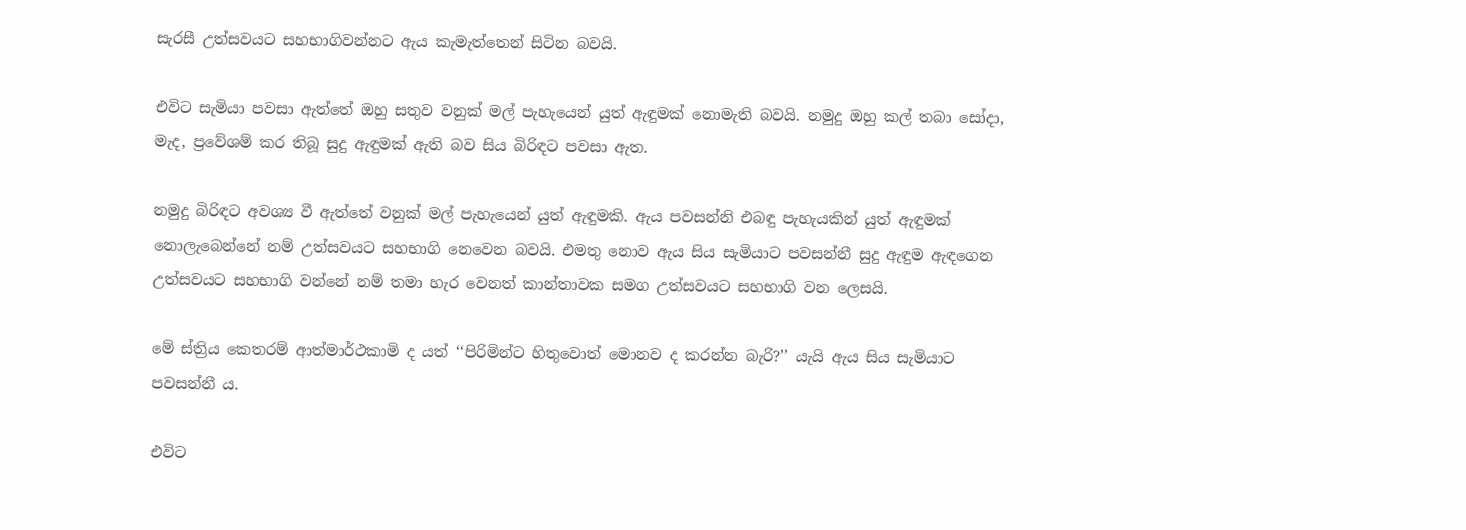සැරසී උත්සවයට සහභාගිවන්නට ඇය කැමැත්තෙන් සිටින බවයි.

එවිට සැමියා පවසා ඇත්තේ ඔහු සතුව වනුක් මල් පැහැයෙන් යුත් ඇඳුමක් නොමැති බවයි. නමුදු ඔහු කල් තබා සෝදා, මැද, ප්‍රවේශම් කර තිබූ සුදු ඇඳුමක් ඇති බව සිය බිරිඳට පවසා ඇත.

නමුදු බිරිඳට අවශ්‍ය වී ඇත්තේ වනුක් මල් පැහැයෙන් යුත් ඇඳුමකි. ඇය පවසන්නි එබඳු පැහැයකින් යුත් ඇඳුමක් නොලැබෙන්නේ නම් උත්සවයට සහභාගි නෙවෙන බවයි. එමතු නොව ඇය සිය සැමියාට පවසන්නී සුදු ඇඳුම ඇඳගෙන උත්සවයට සහභාගි වන්නේ නම් තමා හැර වෙනත් කාන්තාවක සමග උත්සවයට සහභාගි වන ලෙසයි.

මේ ස්ත්‍රිය කෙතරම් ආත්මාර්ථකාමි ද යත් ‘‘පිරිමින්ට හිතුවොත් මොනව ද කරන්න බැරි?’’ යැයි ඇය සිය සැමියාට පවසන්නී ය.

එවිට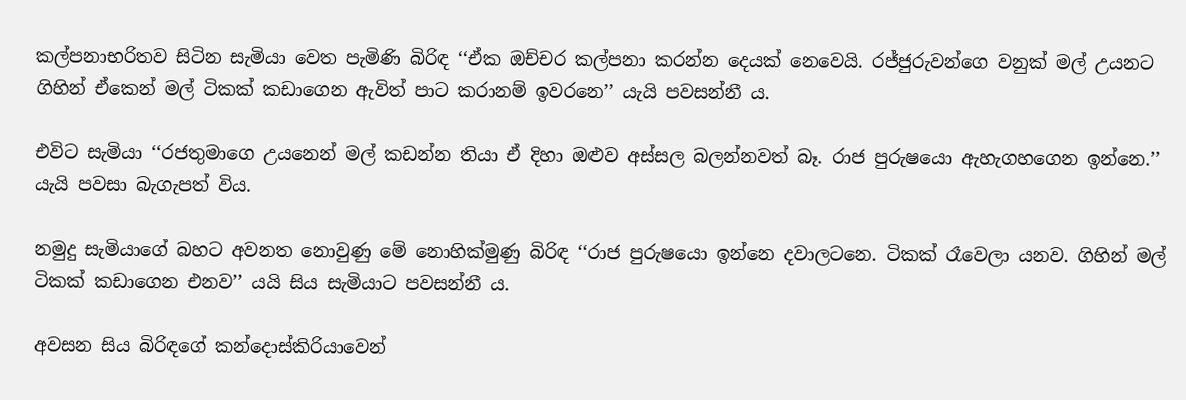කල්පනාභරිතව සිටින සැමියා වෙත පැමිණි බිරිඳ ‘‘ඒක ඔච්චර කල්පනා කරන්න දෙයක් නෙවෙයි. රජ්ජුරුවන්ගෙ වනුක් මල් උයනට ගිහින් ඒකෙන් මල් ටිකක් කඩාගෙන ඇවිත් පාට කරානම් ඉවරනෙ’’ යැයි පවසන්නී ය.

එවිට සැමියා ‘‘රජතුමාගෙ උයනෙන් මල් කඩන්න තියා ඒ දිහා ඔළුව අස්සල බලන්නවත් බෑ. රාජ පුරුෂයො ඇහැගහගෙන ඉන්නෙ.’’ යැයි පවසා බැගැපත් විය.

නමුදු සැමියාගේ බහට අවනත නොවුණු මේ නොහික්මුණු බිරිඳ ‘‘රාජ පුරුෂයො ඉන්නෙ දවාලටනෙ. ටිකක් රෑවෙලා යනව. ගිහින් මල් ටිකක් කඩාගෙන එනව’’ යයි සිය සැමියාට පවසන්නී ය.

අවසන සිය බිරිඳගේ කන්දොස්කිරියාවෙන්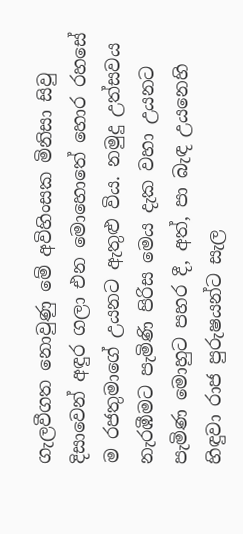ගැලවීගත නොවුණු මේ අවිහිංසක මිනිසා සිවු දිසාවෙන් අඳුර ගලා එන මොහොතේ හොර රහසේ ම රජතුමාගේ උයනට ඇතුළු විය. නමුදු උත්සවය නැරඹීමට පැමිණි පිරිස මෙය දැක වහා උයනට පැමිණ මොහුට පහර දී, අත්, පා බැඳ උයනෙහි හිඳුවා රාජ පුරුෂයන්ට සැල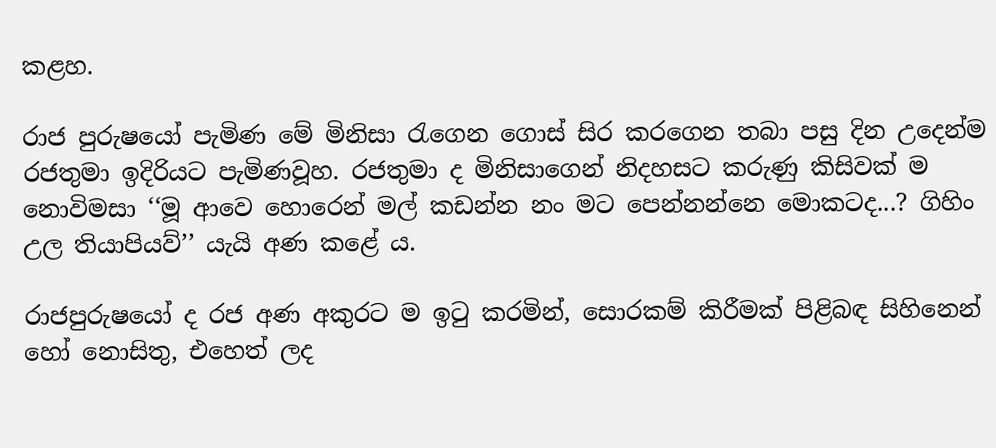කළහ.

රාජ පුරුෂයෝ පැමිණ මේ මිනිසා රැගෙන ගොස් සිර කරගෙන තබා පසු දින උදෙන්ම රජතුමා ඉදිරියට පැමිණවූහ. රජතුමා ද මිනිසාගෙන් නිදහසට කරුණු කිසිවක් ම නොවිමසා ‘‘මූ ආවෙ හොරෙන් මල් කඩන්න නං මට පෙන්නන්නෙ මොකටද...? ගිහිං උල තියාපියව්’’ යැයි අණ කළේ ය.

රාජපුරුෂයෝ ද රජ අණ අකුරට ම ඉටු කරමින්, සොරකම් කිරීමක් පිළිබඳ සිහිනෙන් හෝ නොසිතු, එහෙත් ලද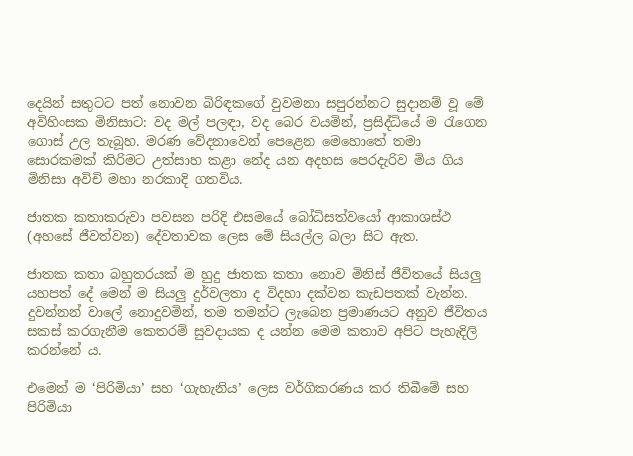දෙයින් සතුටට පත් නොවන බිරිඳකගේ වුවමනා සපුරන්නට සුදානම් වූ මේ අවිහිංසක මිනිසාට: වද මල් පලඳා, වද බෙර වයමින්, ප්‍රසිද්ධියේ ම රැගෙන ගොස් උල තැබූහ. මරණ වේදනාවෙන් පෙළෙන මෙහොතේ තමා සොරකමක් කිරිමට උත්සාහ කළා නේද යන අදහස පෙරදැරිව මිය ගිය මිනිසා අවිචි මහා නරකාදි ගතවිය.

ජාතක කතාකරුවා පවසන පරිදි එසමයේ බෝධිසත්වයෝ ආකාශස්ථ (අහසේ ජීවත්වන) දේවතාවක ලෙස මේ සියල්ල බලා සිට ඇත.

ජාතක කතා බහුතරයක් ම හුදු ජාතක කතා නොව මිනිස් ජීවිතයේ සියලු යහපත් දේ මෙන් ම සියලු දුර්වලතා ද විදහා දක්වන කැඩපතක් වැන්න. දුවන්නන් වාලේ නොදුවමින්, තම තමන්ට ලැබෙන ප්‍රමාණයට අනුව ජීවිතය සකස් කරගැනීම කෙතරම් සුවදායක ද යන්න මෙම කතාව අපිට පැහැදිලි කරන්නේ ය.

එමෙන් ම ‘පිරිමියා’ සහ ‘ගැහැනිය’ ලෙස වර්ගිකරණය කර තිබීමේ සහ පිරිමියා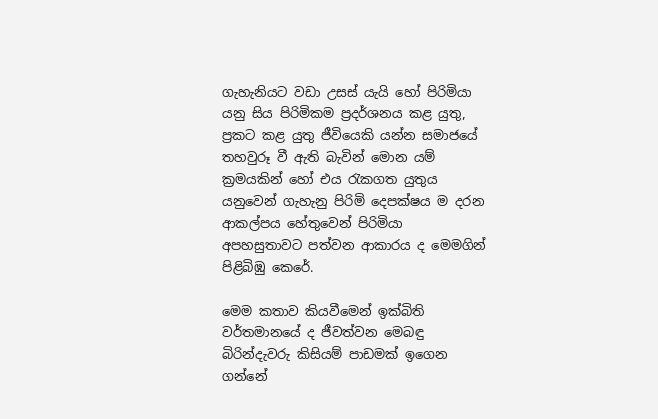ගැහැනියට වඩා උසස් යැයි හෝ පිරිමියා යනු සිය පිරිමිකම ප්‍රදර්ශනය කළ යුතු, ප්‍රකට කළ යුතු ජීවියෙකි යන්න සමාජයේ තහවුරූ වී ඇති බැවින් මොන යම් ක්‍රමයකින් හෝ එය රැකගත යුතුය යනුවෙන් ගැහැනු පිරිමි දෙපක්ෂය ම දරන ආකල්පය හේතුවෙන් පිරිමියා අපහසුතාවට පත්වන ආකාරය ද මෙමගින් පිළිබිඹු කෙරේ.

මෙම කතාව කියවීමෙන් ඉක්බිති වර්තමානයේ ද ජීවත්වන මෙබඳු බිරින්දැවරු කිසියම් පාඩමක් ඉගෙන ගන්නේ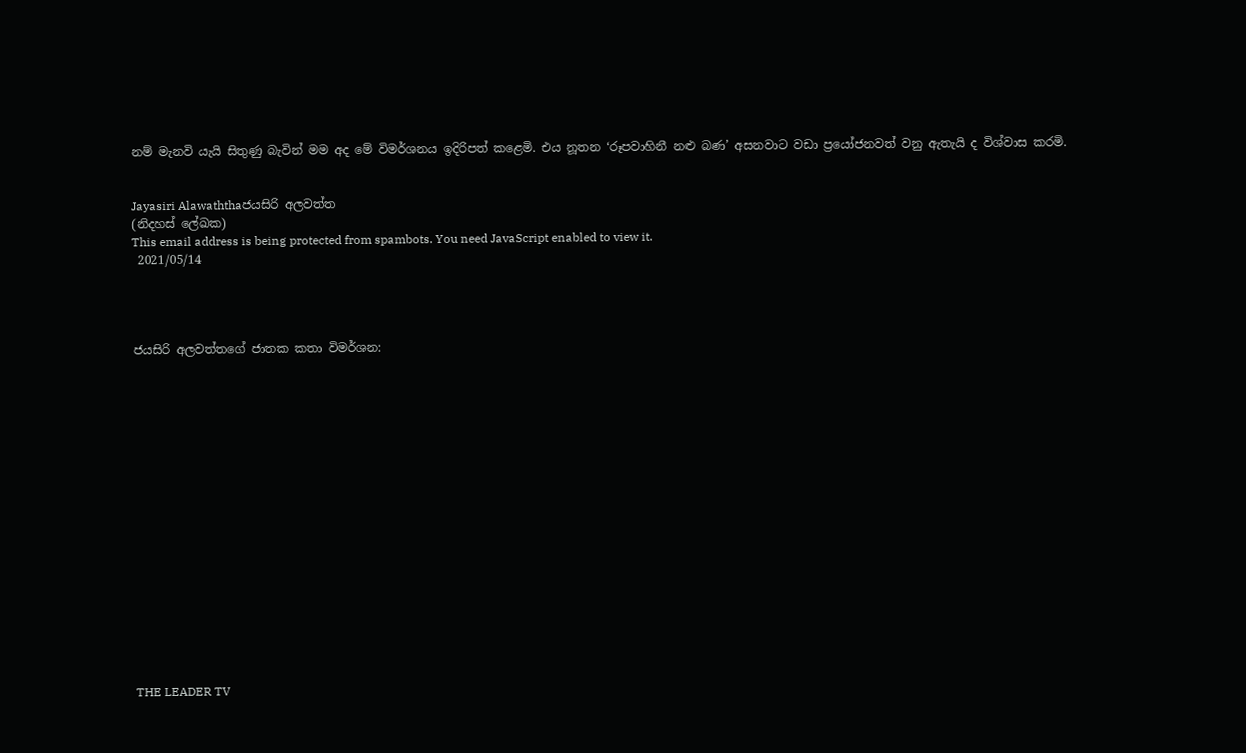නම් මැනවි යැයි සිතුණු බැවින් මම අද මේ විමර්ශනය ඉදිරිපත් කළෙමි. එය නූතන ‘රූපවාහිනී නළු බණ’ අසනවාට වඩා ප්‍රයෝජනවත් වනු ඇතැයි ද විශ්වාස කරමි.


Jayasiri Alawaththaජයසිරි අලවත්ත
(නිදහස් ලේඛක)
This email address is being protected from spambots. You need JavaScript enabled to view it.
 2021/05/14




ජයසිරි අලවත්තගේ ජාතක කතා විමර්ශන:


















THE LEADER TV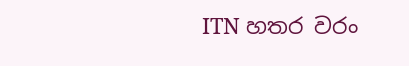ITN හතර වරං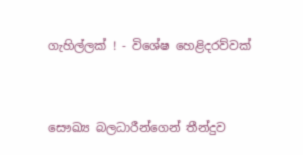ගැහිල්ලක් ! - විශේෂ හෙළිදරව්වක්



සෞඛ්‍ය බලධාරීන්ගෙන් තීන්දුව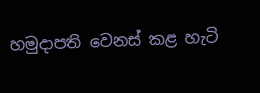හමුදාපති වෙනස් කළ හැටි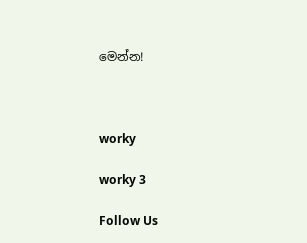මෙන්න!



worky

worky 3

Follow Us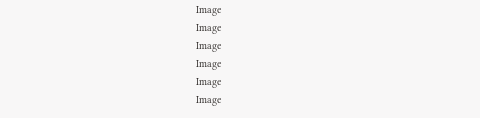Image
Image
Image
Image
Image
Image